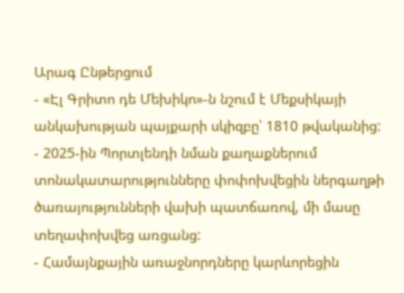Արագ Ընթերցում
- «Էլ Գրիտո դե Մեխիկո»-ն նշում է Մեքսիկայի անկախության պայքարի սկիզբը՝ 1810 թվականից:
- 2025-ին Պորտլենդի նման քաղաքներում տոնակատարությունները փոփոխվեցին ներգաղթի ծառայությունների վախի պատճառով, մի մասը տեղափոխվեց առցանց:
- Համայնքային առաջնորդները կարևորեցին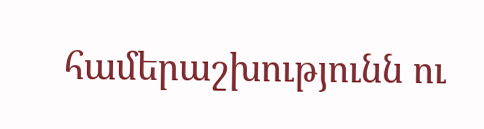համերաշխությունն ու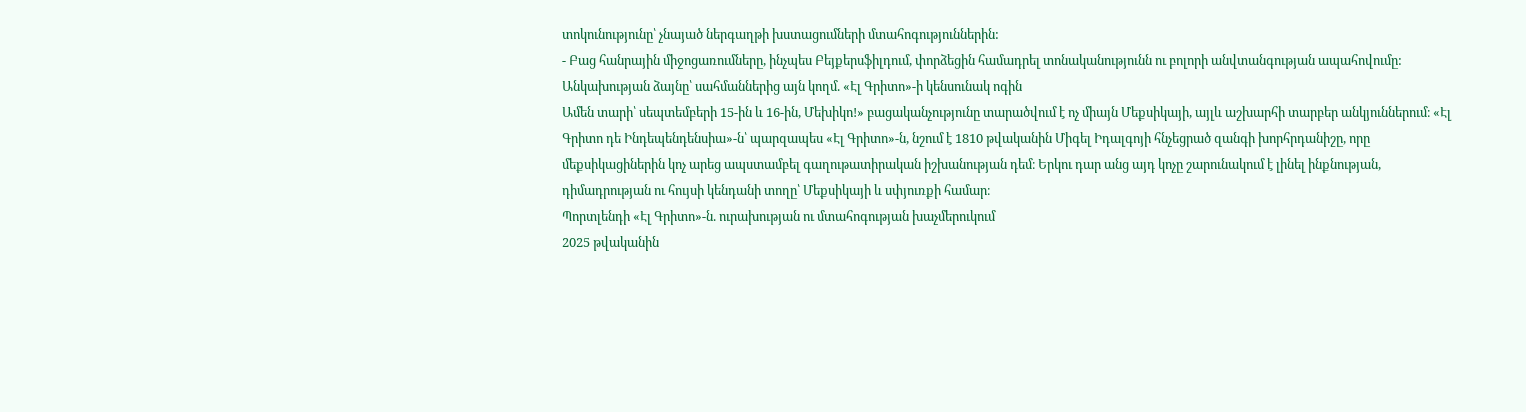տոկունությունը՝ չնայած ներգաղթի խստացումների մտահոգություններին:
- Բաց հանրային միջոցառումները, ինչպես Բեյքերսֆիլդում, փորձեցին համադրել տոնականությունն ու բոլորի անվտանգության ապահովումը:
Անկախության ձայնը՝ սահմաններից այն կողմ. «Էլ Գրիտո»-ի կենսունակ ոգին
Ամեն տարի՝ սեպտեմբերի 15-ին և 16-ին, Մեխիկո!» բացականչությունը տարածվում է ոչ միայն Մեքսիկայի, այլև աշխարհի տարբեր անկյուններում։ «Էլ Գրիտո դե Ինդեպենդենսիա»-ն՝ պարզապես «Էլ Գրիտո»-ն, նշում է 1810 թվականին Միգել Իդալգոյի հնչեցրած զանգի խորհրդանիշը, որը մեքսիկացիներին կոչ արեց ապստամբել գաղութատիրական իշխանության դեմ։ Երկու դար անց այդ կոչը շարունակում է լինել ինքնության, դիմադրության ու հույսի կենդանի տողը՝ Մեքսիկայի և սփյուռքի համար։
Պորտլենդի «Էլ Գրիտո»-ն. ուրախության ու մտահոգության խաչմերուկում
2025 թվականին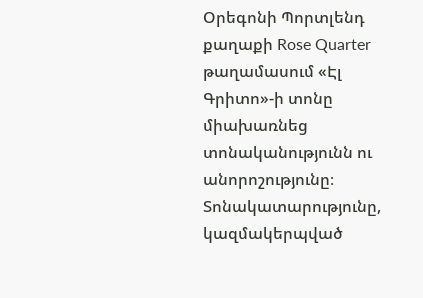Օրեգոնի Պորտլենդ քաղաքի Rose Quarter թաղամասում «Էլ Գրիտո»-ի տոնը միախառնեց տոնականությունն ու անորոշությունը։ Տոնակատարությունը, կազմակերպված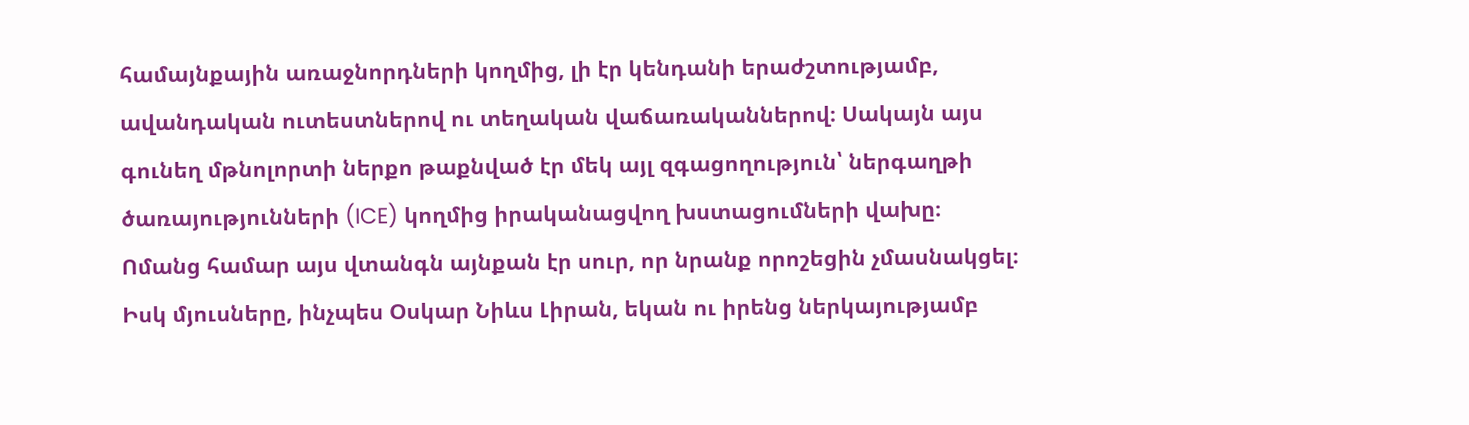համայնքային առաջնորդների կողմից, լի էր կենդանի երաժշտությամբ, ավանդական ուտեստներով ու տեղական վաճառականներով։ Սակայն այս գունեղ մթնոլորտի ներքո թաքնված էր մեկ այլ զգացողություն՝ ներգաղթի ծառայությունների (ICE) կողմից իրականացվող խստացումների վախը։ Ոմանց համար այս վտանգն այնքան էր սուր, որ նրանք որոշեցին չմասնակցել։ Իսկ մյուսները, ինչպես Օսկար Նիևս Լիրան, եկան ու իրենց ներկայությամբ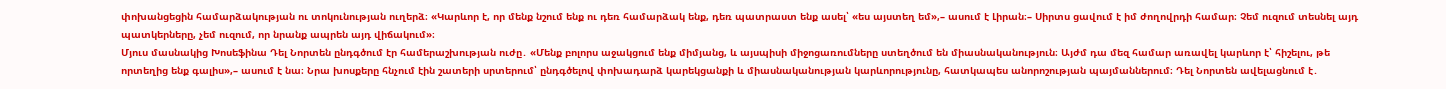փոխանցեցին համարձակության ու տոկունության ուղերձ։ «Կարևոր է, որ մենք նշում ենք ու դեռ համարձակ ենք, դեռ պատրաստ ենք ասել՝ «ես այստեղ եմ»,– ասում է Լիրան։– Սիրտս ցավում է իմ ժողովրդի համար։ Չեմ ուզում տեսնել այդ պատկերները, չեմ ուզում, որ նրանք ապրեն այդ վիճակում»։
Մյուս մասնակից Խոսեֆինա Դել Նորտեն ընդգծում էր համերաշխության ուժը․ «Մենք բոլորս աջակցում ենք միմյանց, և այսպիսի միջոցառումները ստեղծում են միասնականություն։ Այժմ դա մեզ համար առավել կարևոր է՝ հիշելու, թե որտեղից ենք գալիս»,– ասում է նա։ Նրա խոսքերը հնչում էին շատերի սրտերում՝ ընդգծելով փոխադարձ կարեկցանքի և միասնականության կարևորությունը, հատկապես անորոշության պայմաններում։ Դել Նորտեն ավելացնում է․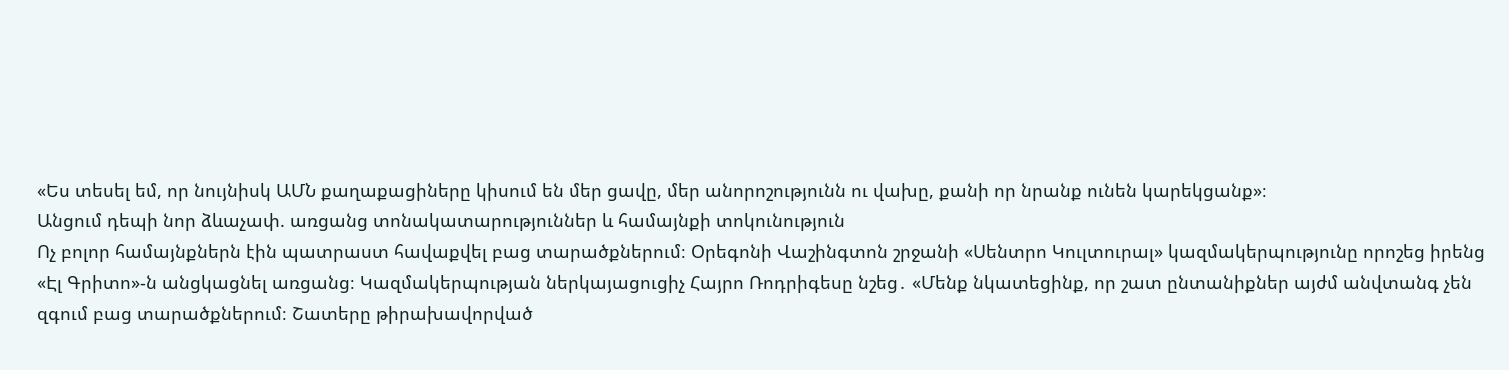«Ես տեսել եմ, որ նույնիսկ ԱՄՆ քաղաքացիները կիսում են մեր ցավը, մեր անորոշությունն ու վախը, քանի որ նրանք ունեն կարեկցանք»։
Անցում դեպի նոր ձևաչափ. առցանց տոնակատարություններ և համայնքի տոկունություն
Ոչ բոլոր համայնքներն էին պատրաստ հավաքվել բաց տարածքներում։ Օրեգոնի Վաշինգտոն շրջանի «Սենտրո Կուլտուրալ» կազմակերպությունը որոշեց իրենց «Էլ Գրիտո»-ն անցկացնել առցանց։ Կազմակերպության ներկայացուցիչ Հայրո Ռոդրիգեսը նշեց․ «Մենք նկատեցինք, որ շատ ընտանիքներ այժմ անվտանգ չեն զգում բաց տարածքներում։ Շատերը թիրախավորված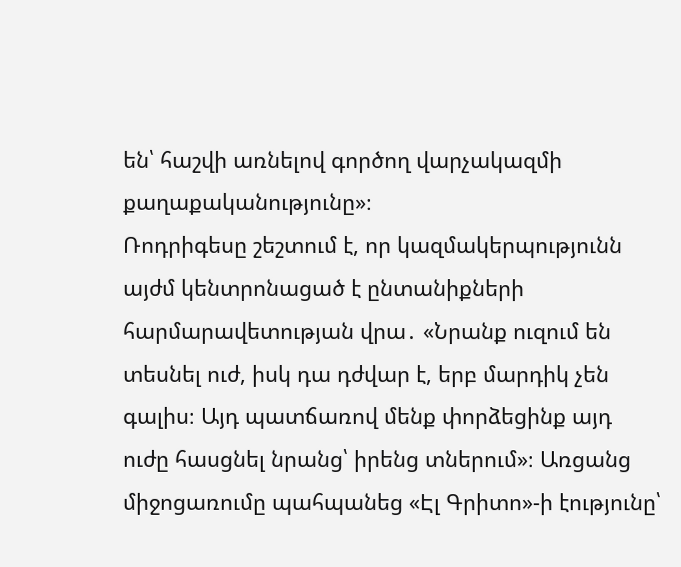են՝ հաշվի առնելով գործող վարչակազմի քաղաքականությունը»։
Ռոդրիգեսը շեշտում է, որ կազմակերպությունն այժմ կենտրոնացած է ընտանիքների հարմարավետության վրա․ «Նրանք ուզում են տեսնել ուժ, իսկ դա դժվար է, երբ մարդիկ չեն գալիս։ Այդ պատճառով մենք փորձեցինք այդ ուժը հասցնել նրանց՝ իրենց տներում»։ Առցանց միջոցառումը պահպանեց «Էլ Գրիտո»-ի էությունը՝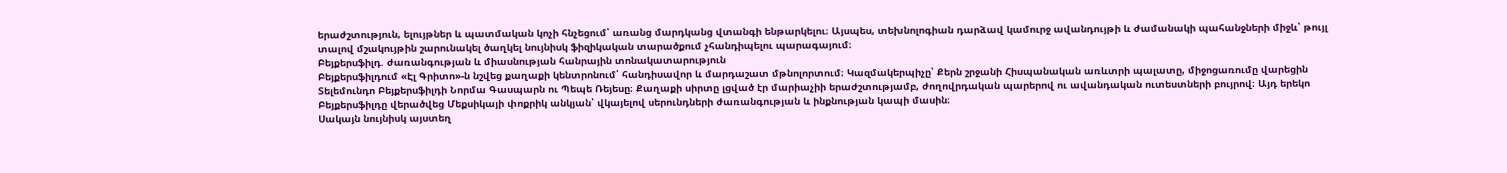երաժշտություն, ելույթներ և պատմական կոչի հնչեցում՝ առանց մարդկանց վտանգի ենթարկելու։ Այսպես, տեխնոլոգիան դարձավ կամուրջ ավանդույթի և ժամանակի պահանջների միջև՝ թույլ տալով մշակույթին շարունակել ծաղկել նույնիսկ ֆիզիկական տարածքում չհանդիպելու պարագայում։
Բեյքերսֆիլդ. ժառանգության և միասնության հանրային տոնակատարություն
Բեյքերսֆիլդում «Էլ Գրիտո»-ն նշվեց քաղաքի կենտրոնում՝ հանդիսավոր և մարդաշատ մթնոլորտում։ Կազմակերպիչը՝ Քերն շրջանի Հիսպանական առևտրի պալատը, միջոցառումը վարեցին Տելեմունդո Բեյքերսֆիլդի Նորմա Գասպարն ու Պեպե Ռեյեսը։ Քաղաքի սիրտը լցված էր մարիաչիի երաժշտությամբ, ժողովրդական պարերով ու ավանդական ուտեստների բույրով։ Այդ երեկո Բեյքերսֆիլդը վերածվեց Մեքսիկայի փոքրիկ անկյան՝ վկայելով սերունդների ժառանգության և ինքնության կապի մասին։
Սակայն նույնիսկ այստեղ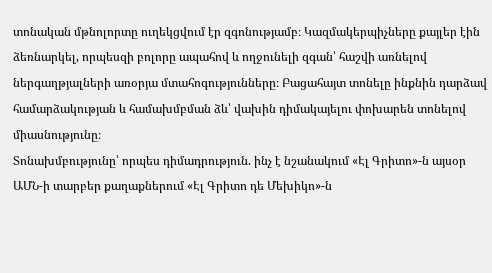տոնական մթնոլորտը ուղեկցվում էր զգոնությամբ։ Կազմակերպիչները քայլեր էին ձեռնարկել, որպեսզի բոլորը ապահով և ողջունելի զգան՝ հաշվի առնելով ներգաղթյալների առօրյա մտահոգությունները։ Բացահայտ տոնելը ինքնին դարձավ համարձակության և համախմբման ձև՝ վախին դիմակայելու փոխարեն տոնելով միասնությունը։
Տոնախմբությունը՝ որպես դիմադրություն. ինչ է նշանակում «Էլ Գրիտո»-ն այսօր
ԱՄՆ-ի տարբեր քաղաքներում «Էլ Գրիտո դե Մեխիկո»-ն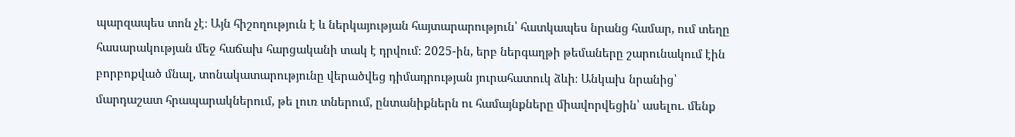պարզապես տոն չէ։ Այն հիշողություն է և ներկայության հայտարարություն՝ հատկապես նրանց համար, ում տեղը հասարակության մեջ հաճախ հարցականի տակ է դրվում։ 2025-ին, երբ ներգաղթի թեմաները շարունակում էին բորբոքված մնալ, տոնակատարությունը վերածվեց դիմադրության յուրահատուկ ձևի։ Անկախ նրանից՝ մարդաշատ հրապարակներում, թե լուռ տներում, ընտանիքներն ու համայնքները միավորվեցին՝ ասելու. մենք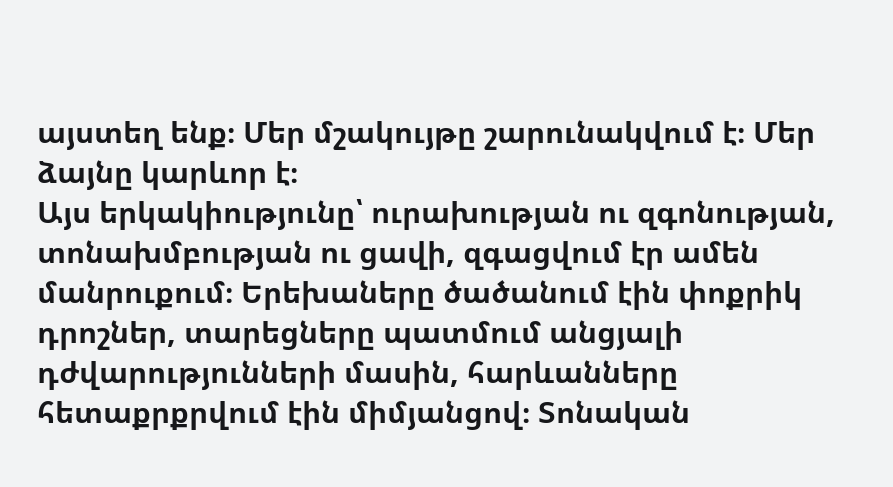այստեղ ենք։ Մեր մշակույթը շարունակվում է։ Մեր ձայնը կարևոր է։
Այս երկակիությունը՝ ուրախության ու զգոնության, տոնախմբության ու ցավի, զգացվում էր ամեն մանրուքում։ Երեխաները ծածանում էին փոքրիկ դրոշներ, տարեցները պատմում անցյալի դժվարությունների մասին, հարևանները հետաքրքրվում էին միմյանցով։ Տոնական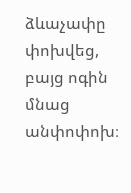ձևաչափը փոխվեց, բայց ոգին մնաց անփոփոխ։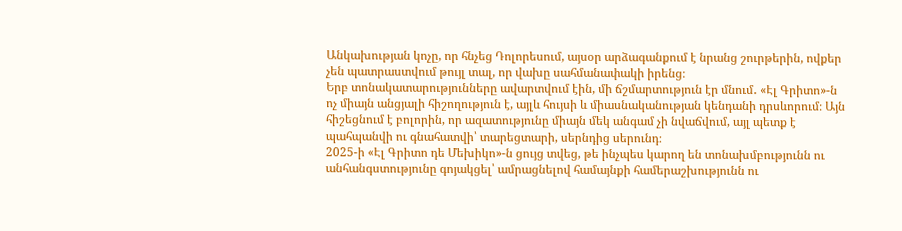Անկախության կոչը, որ հնչեց Դոլորեսում, այսօր արձագանքում է նրանց շուրթերին, ովքեր չեն պատրաստվում թույլ տալ, որ վախը սահմանափակի իրենց։
Երբ տոնակատարությունները ավարտվում էին, մի ճշմարտություն էր մնում․ «Էլ Գրիտո»-ն ոչ միայն անցյալի հիշողություն է, այլև հույսի և միասնականության կենդանի դրսևորում։ Այն հիշեցնում է բոլորին, որ ազատությունը միայն մեկ անգամ չի նվաճվում, այլ պետք է պահպանվի ու գնահատվի՝ տարեցտարի, սերնդից սերունդ։
2025-ի «Էլ Գրիտո դե Մեխիկո»-ն ցույց տվեց, թե ինչպես կարող են տոնախմբությունն ու անհանգստությունը գոյակցել՝ ամրացնելով համայնքի համերաշխությունն ու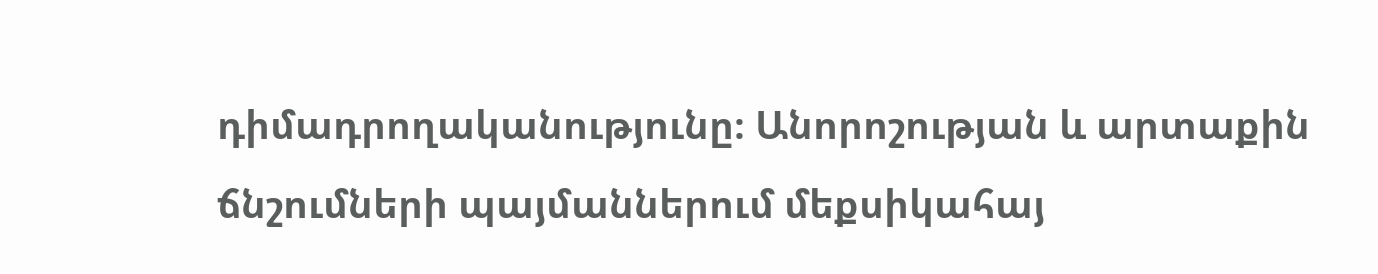դիմադրողականությունը։ Անորոշության և արտաքին ճնշումների պայմաններում մեքսիկահայ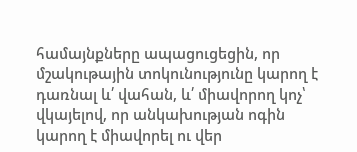համայնքները ապացուցեցին, որ մշակութային տոկունությունը կարող է դառնալ և՛ վահան, և՛ միավորող կոչ՝ վկայելով, որ անկախության ոգին կարող է միավորել ու վեր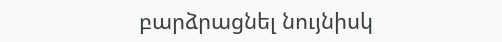բարձրացնել նույնիսկ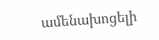ամենախոցելի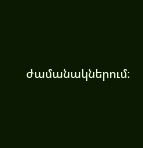ժամանակներում։